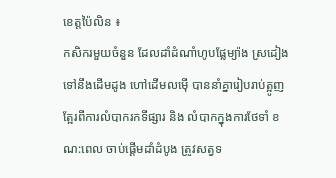ខេត្តប៉ៃលិន ៖
កសិករមួយចំនួន ដែលដាំដំណាំហូបផ្លែម្យ៉ាង ស្រដៀងទៅនឹងដើមដូង ហៅដើមលម៉ើ បាននាំគ្នារៀបរាប់ត្អូញត្អែរពីការលំបាករកទីផ្សារ និង លំបាកក្នុងការថែទាំ ខណ:ពេល ចាប់ផ្តើមដាំដំបូង ត្រូវសត្វទ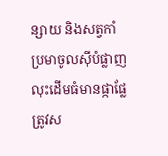ន្សាយ និងសត្វកាំប្រមាចូលស៊ីបំផ្លាញ លុះដើមធំមានផ្កាផ្លែ ត្រូវស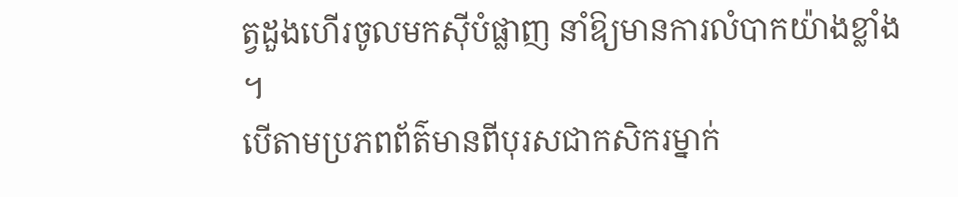ត្វដួងហើរចូលមកស៊ីបំផ្លាញ នាំឱ្យមានការលំបាកយ៉ាងខ្លាំង ។
បើតាមប្រភពព័ត៌មានពីបុរសជាកសិករម្នាក់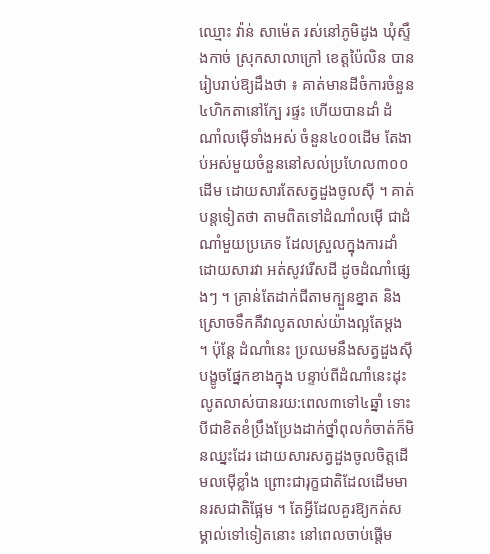ឈ្មោះ វ៉ាន់ សាម៉េត រស់នៅភូមិដូង ឃុំស្ទឹងកាច់ ស្រុកសាលាក្រៅ ខេត្តប៉ៃលិន បានរៀបរាប់ឱ្យដឹងថា ៖ គាត់មានដីចំការចំនួន៤ហិកតានៅក្បែ រផ្ទះ ហើយបានដាំ ដំណាំលម៉ើទាំងអស់ ចំនួន៤០០ដើម តែងាប់អស់មួយចំនួននៅសល់ប្រហែល៣០០ដើម ដោយសារតែសត្វដួងចូលស៊ី ។ គាត់បន្តទៀតថា តាមពិតទៅដំណាំលម៉ើ ជាដំណាំមួយប្រភេទ ដែលស្រួលក្នុងការដាំ ដោយសារវា អត់សូវរើសដី ដូចដំណាំផ្សេងៗ ។ គ្រាន់តែដាក់ជីតាមក្បួនខ្នាត និង ស្រោចទឹកគឺវាលូតលាស់យ៉ាងល្អតែម្តង ។ ប៉ុន្តែ ដំណាំនេះ ប្រឈមនឹងសត្វដួងស៊ីបង្ខូចផ្នែកខាងក្នុង បន្ទាប់ពីដំណាំនេះដុះលូតលាស់បានរយ:ពេល៣ទៅ៤ឆ្នាំ ទោះបីជាខិតខំប្រឹងប្រែងដាក់ថ្នាំពុលកំចាត់ក៏មិនឈ្នះដែរ ដោយសារសត្វដួងចូលចិត្តដើមលម៉ើខ្លាំង ព្រោះជារុក្ខជាតិដែលដើមមានរសជាតិផ្អែម ។ តែអ្វីដែលគួរឱ្យកត់សម្គាល់ទៅទៀតនោះ នៅពេលចាប់ផ្តើម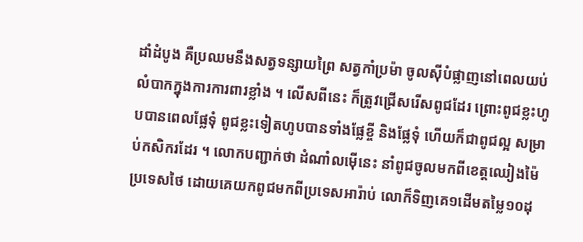ដាំដំបូង គឺប្រឈមនឹងសត្វទន្សាយព្រៃ សត្វកាំប្រម៉ា ចូលស៊ីបំផ្លាញនៅពេលយប់ លំបាកក្នុងការការពារខ្លាំង ។ លើសពីនេះ ក៏ត្រូវជ្រើសរើសពូជដែរ ព្រោះពូជខ្លះហូបបានពេលផ្លែទុំ ពូជខ្លះទៀតហូបបានទាំងផ្លែខ្ចី និងផ្លែទុំ ហើយក៏ជាពូជល្អ សម្រាប់កសិករដែរ ។ លោកបញ្ជាក់ថា ដំណាំលម៉ើនេះ នាំពូជចូលមកពីខេត្តឈៀងម៉ៃ ប្រទេសថៃ ដោយគេយកពូជមកពីប្រទេសអារ៉ាប់ លោក៏ទិញគេ១ដើមតម្លៃ១០ដុ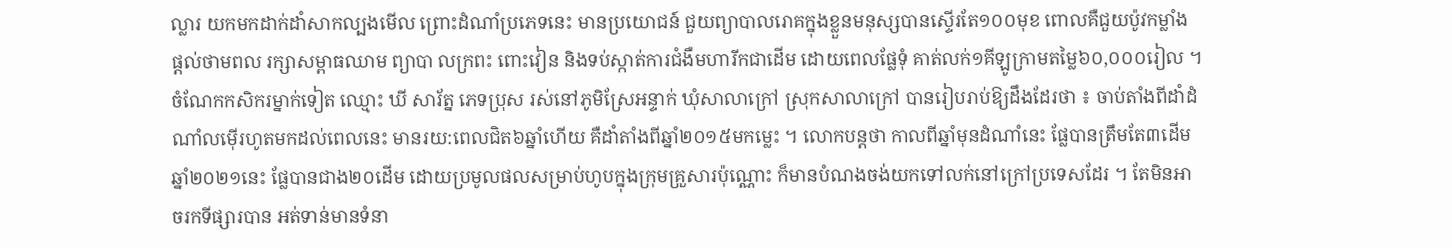ល្លារ យកមកដាក់ដាំសាកល្បងមើល ព្រោះដំណាំប្រភេទនេះ មានប្រយោជន៍ ជួយព្យាបាលរោគក្នុងខ្លួនមនុស្សបានស្ទើរតែ១០០មុខ ពោលគឺជួយប៉ូវកម្លាំង ផ្តល់ថាមពល រក្សាសម្ពាធឈាម ព្យាបា លក្រពះ ពោះវៀន និងទប់ស្កាត់ការជំងឺមហារីកជាដើម ដោយពេលផ្លែទុំ គាត់លក់១គីឡូក្រាមតម្លៃ៦០,០០០រៀល ។
ចំណែកកសិករម្នាក់ទៀត ឈ្មោះ ឃី សារ័ត្ន ភេទប្រុស រស់នៅភូមិស្រែអន្ទាក់ ឃុំសាលាក្រៅ ស្រុកសាលាក្រៅ បានរៀបរាប់ឱ្យដឹងដែរថា ៖ ចាប់តាំងពីដាំដំណាំលម៉ើរហូតមកដល់ពេលនេះ មានរយ:ពេលជិត៦ឆ្នាំហើយ គឺដាំតាំងពីឆ្នាំ២០១៥មកម្លេះ ។ លោកបន្តថា កាលពីឆ្នាំមុនដំណាំនេះ ផ្លែបានត្រឹមតែ៣ដើម ឆ្នាំ២០២១នេះ ផ្លែបានជាង២០ដើម ដោយប្រមូលផលសម្រាប់ហូបក្នុងក្រុមគ្រួសារប៉ុណ្ណោះ ក៏មានបំណងចង់យកទៅលក់នៅក្រៅប្រទេសដែរ ។ តែមិនអាចរកទីផ្សារបាន អត់ទាន់មានទំនា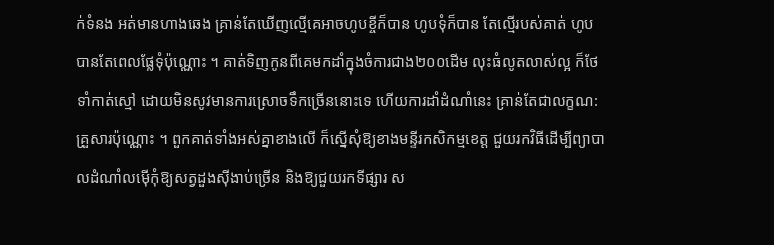ក់ទំនង អត់មានហាងឆេង គ្រាន់តែឃើញល្មើគេអាចហូបខ្ចីក៏បាន ហូបទុំក៏បាន តែល្មើរបស់គាត់ ហូបបានតែពេលផ្លែទុំប៉ុណ្ណោះ ។ គាត់ទិញកូនពីគេមកដាំក្នុងចំការជាង២០០ដើម លុះធំលូតលាស់ល្អ ក៏ថែទាំកាត់ស្មៅ ដោយមិនសូវមានការស្រោចទឹកច្រើននោះទេ ហើយការដាំដំណាំនេះ គ្រាន់តែជាលក្ខណ:គ្រួសារប៉ុណ្ណោះ ។ ពួកគាត់ទាំងអស់គ្នាខាងលើ ក៏ស្នើសុំឱ្យខាងមន្ទីរកសិកម្មខេត្ត ជួយរកវិធីដើម្បីព្យាបាលដំណាំលម៉ើកុំឱ្យសត្វដួងស៊ីងាប់ច្រើន និងឱ្យជួយរកទីផ្សារ ស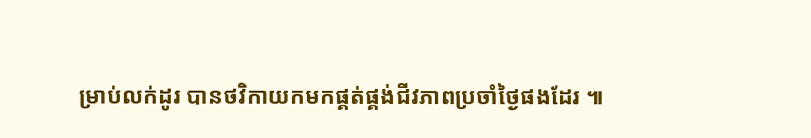ម្រាប់លក់ដូរ បានថវិកាយកមកផ្គត់ផ្គង់ជីវភាពប្រចាំថ្ងៃផងដែរ ៕